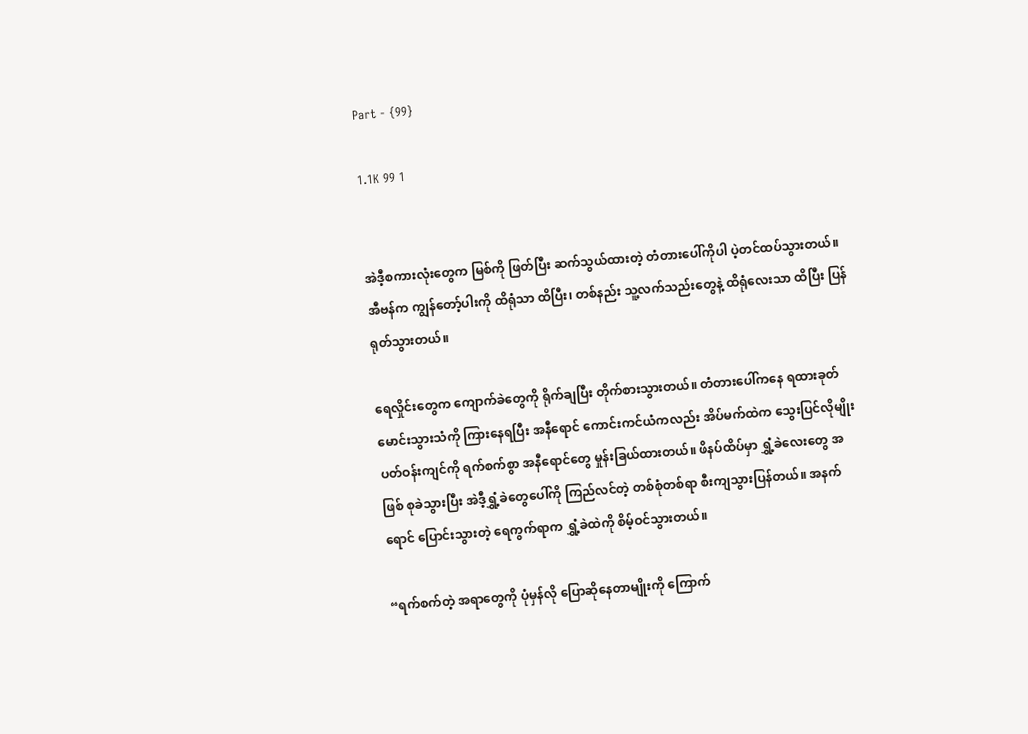Part - {99}

1.1K 99 1


အဲဒီ့စကားလုံးတွေက မြစ်ကို ဖြတ်ပြီး ဆက်သွယ်ထားတဲ့ တံတားပေါ်ကိုပါ ပဲ့တင်ထပ်သွားတယ်။ အီဗန်က ကျွန်တော့်ပါးကို ထိရုံသာ ထိပြီး၊ တစ်နည်း သူ့လက်သည်းတွေနဲ့ ထိရုံလေးသာ ထိပြီး ပြန်ရုတ်သွားတယ်။

ရေလှိုင်းတွေက ကျောက်ခဲတွေကို ရိုက်ချပြီး တိုက်စားသွားတယ်။ တံတားပေါ်ကနေ ရထားခုတ်မောင်းသွားသံကို ကြားနေရပြီး အနီရောင် ကောင်းကင်ယံကလည်း အိပ်မက်ထဲက သွေးပြင်လိုမျိုး ပတ်ဝန်းကျင်ကို ရက်စက်စွာ အနီရောင်တွေ မှုန်းခြယ်ထားတယ်။ ဖိနပ်ထိပ်မှာ ရွှံ့ခဲလေးတွေ အဖြစ် စုခဲသွားပြီး အဲဒီ့ရွှံ့ခဲတွေပေါ်ကို ကြည်လင်တဲ့ တစ်စုံတစ်ရာ စီးကျသွားပြန်တယ်။ အနက်ရောင် ပြောင်းသွားတဲ့ ရေကွက်ရာက ရွှံ့ခဲထဲကို စိမ့်ဝင်သွားတယ်။

“ရက်စက်တဲ့ အရာတွေကို ပုံမှန်လို ပြောဆိုနေတာမျိုးကို ကြောက်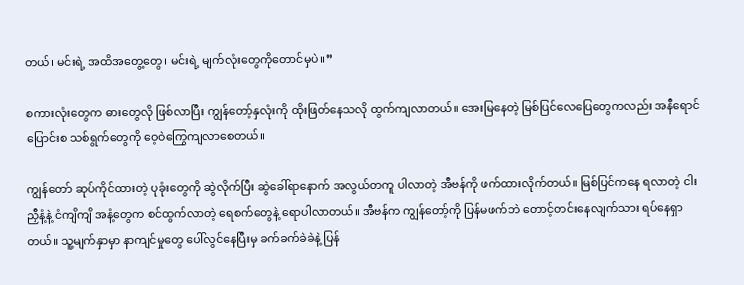တယ်၊ မင်းရဲ့ အထိအတွေ့တွေ၊ မင်းရဲ့ မျက်လုံးတွေကိုတောင်မှပဲ။”

စကားလုံးတွေက ဓားတွေလို ဖြစ်လာပြီး ကျွန်တော့်နှလုံးကို ထိုးဖြတ်နေသလို ထွက်ကျလာတယ်။ အေးမြနေတဲ့ မြစ်ပြင်လေပြေတွေကလည်း အနီရောင်ပြောင်းစ သစ်ရွက်တွေကို ဝေ့ဝဲကြွေကျလာစေတယ်။

ကျွန်တော် ဆုပ်ကိုင်ထားတဲ့ ပုခုံးတွေကို ဆွဲလိုက်ပြီး ဆွဲခေါ်ရာနောက် အလွယ်တကူ ပါလာတဲ့ အီဗန်ကို ဖက်ထားလိုက်တယ်။ မြစ်ပြင်ကနေ ရလာတဲ့ ငါးညှီနံ့နဲ့ ငံကျိကျိ အနံ့တွေက စင်ထွက်လာတဲ့ ရေစက်တွေနဲ့ ရောပါလာတယ်။ အီဗန်က ကျွန်တော့်ကို ပြန်မဖက်ဘဲ တောင့်တင်းနေလျက်သား ရပ်နေရှာတယ်။ သူ့မျက်နှာမှာ နာကျင်မှုတွေ ပေါ်လွင်နေပြီးမှ ခက်ခက်ခဲခဲနဲ့ ပြန်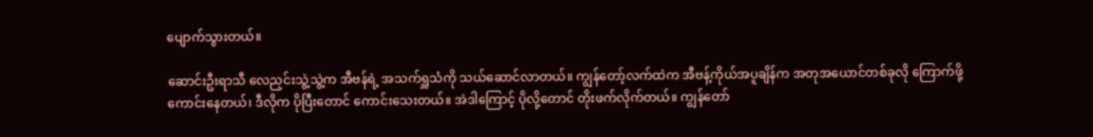ပျောက်သွားတယ်။

ဆောင်းဦးရာသီ လေညှင်းသွဲ့သွဲ့က အီဗန်ရဲ့ အသက်ရှူသံကို သယ်ဆောင်လာတယ်။ ကျွန်တော့်လက်ထဲက အီဗန့်ကိုယ်အပူချိန်က အတုအယောင်တစ်ခုလို ကြောက်ဖို့ကောင်းနေတယ်၊ ဒီလိုက ပိုပြီးတောင် ကောင်းသေးတယ်။ အဲဒါကြောင့် ပိုလို့တောင် တိုးဖက်လိုက်တယ်။ ကျွန်တော်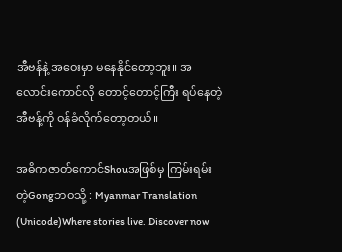အီဗန်နဲ့ အဝေးမှာ မနေနိုင်တော့ဘူး။ အလောင်းကောင်လို တောင့်တောင့်ကြီး ရပ်နေတဲ့ အီဗန့်ကို ဝန်ခံလိုက်တော့တယ်။

အဓိကဇာတ်ကောင်Shouအဖြစ်မှ ကြမ်းရမ်းတဲ့Gongဘဝသို့ : Myanmar Translation (Unicode)Where stories live. Discover now